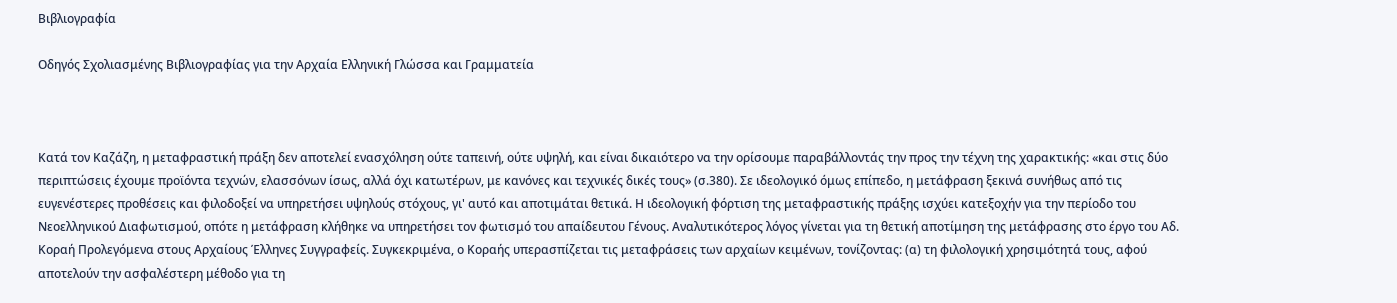Βιβλιογραφία

Οδηγός Σχολιασμένης Βιβλιογραφίας για την Αρχαία Ελληνική Γλώσσα και Γραμματεία



Κατά τον Καζάζη, η μεταφραστική πράξη δεν αποτελεί ενασχόληση ούτε ταπεινή, ούτε υψηλή, και είναι δικαιότερο να την ορίσουμε παραβάλλοντάς την προς την τέχνη της χαρακτικής: «και στις δύο περιπτώσεις έχουμε προϊόντα τεχνών, ελασσόνων ίσως, αλλά όχι κατωτέρων, με κανόνες και τεχνικές δικές τους» (σ.380). Σε ιδεολογικό όμως επίπεδο, η μετάφραση ξεκινά συνήθως από τις ευγενέστερες προθέσεις και φιλοδοξεί να υπηρετήσει υψηλούς στόχους, γι' αυτό και αποτιμάται θετικά. Η ιδεολογική φόρτιση της μεταφραστικής πράξης ισχύει κατεξοχήν για την περίοδο του Νεοελληνικού Διαφωτισμού, οπότε η μετάφραση κλήθηκε να υπηρετήσει τον φωτισμό του απαίδευτου Γένους. Αναλυτικότερος λόγος γίνεται για τη θετική αποτίμηση της μετάφρασης στο έργο του Αδ. Κοραή Προλεγόμενα στους Αρχαίους Έλληνες Συγγραφείς. Συγκεκριμένα, ο Κοραής υπερασπίζεται τις μεταφράσεις των αρχαίων κειμένων, τονίζοντας: (α) τη φιλολογική χρησιμότητά τους, αφού αποτελούν την ασφαλέστερη μέθοδο για τη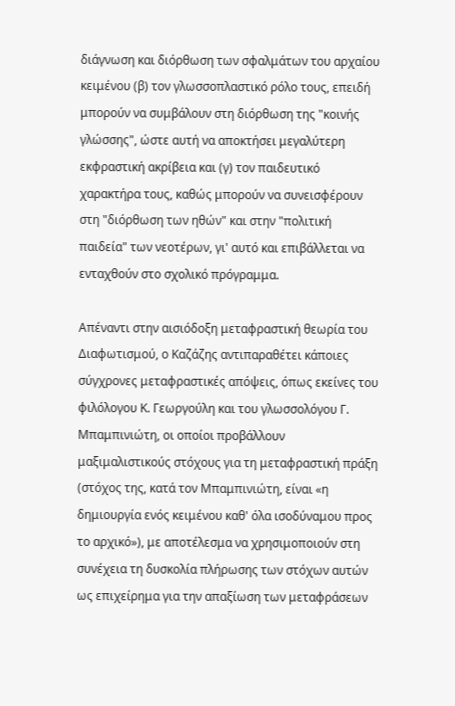διάγνωση και διόρθωση των σφαλμάτων του αρχαίου κειμένου (β) τον γλωσσοπλαστικό ρόλο τους, επειδή μπορούν να συμβάλουν στη διόρθωση της "κοινής γλώσσης", ώστε αυτή να αποκτήσει μεγαλύτερη εκφραστική ακρίβεια και (γ) τον παιδευτικό χαρακτήρα τους, καθώς μπορούν να συνεισφέρουν στη "διόρθωση των ηθών" και στην "πολιτική παιδεία" των νεοτέρων, γι' αυτό και επιβάλλεται να ενταχθούν στο σχολικό πρόγραμμα.

Απέναντι στην αισιόδοξη μεταφραστική θεωρία του Διαφωτισμού, ο Καζάζης αντιπαραθέτει κάποιες σύγχρονες μεταφραστικές απόψεις, όπως εκείνες του φιλόλογου Κ. Γεωργούλη και του γλωσσολόγου Γ. Μπαμπινιώτη, οι οποίοι προβάλλουν μαξιμαλιστικούς στόχους για τη μεταφραστική πράξη (στόχος της, κατά τον Μπαμπινιώτη, είναι «η δημιουργία ενός κειμένου καθ' όλα ισοδύναμου προς το αρχικό»), με αποτέλεσμα να χρησιμοποιούν στη συνέχεια τη δυσκολία πλήρωσης των στόχων αυτών ως επιχείρημα για την απαξίωση των μεταφράσεων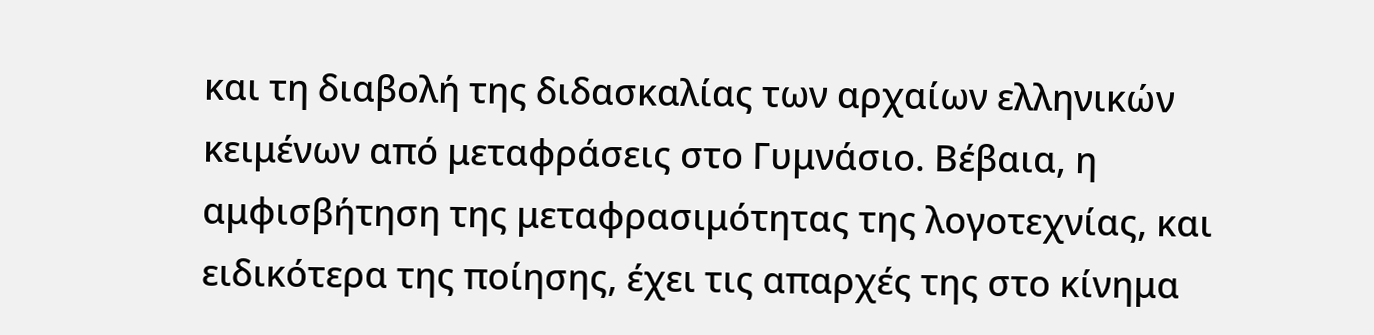και τη διαβολή της διδασκαλίας των αρχαίων ελληνικών κειμένων από μεταφράσεις στο Γυμνάσιο. Βέβαια, η αμφισβήτηση της μεταφρασιμότητας της λογοτεχνίας, και ειδικότερα της ποίησης, έχει τις απαρχές της στο κίνημα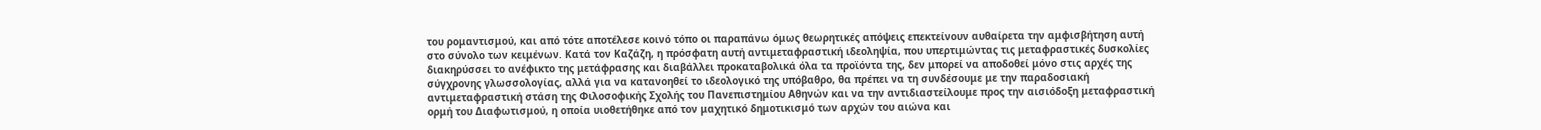του ρομαντισμού, και από τότε αποτέλεσε κοινό τόπο οι παραπάνω όμως θεωρητικές απόψεις επεκτείνουν αυθαίρετα την αμφισβήτηση αυτή στο σύνολο των κειμένων. Κατά τον Καζάζη, η πρόσφατη αυτή αντιμεταφραστική ιδεοληψία, που υπερτιμώντας τις μεταφραστικές δυσκολίες διακηρύσσει το ανέφικτο της μετάφρασης και διαβάλλει προκαταβολικά όλα τα προϊόντα της, δεν μπορεί να αποδοθεί μόνο στις αρχές της σύγχρονης γλωσσολογίας, αλλά για να κατανοηθεί το ιδεολογικό της υπόβαθρο, θα πρέπει να τη συνδέσουμε με την παραδοσιακή αντιμεταφραστική στάση της Φιλοσοφικής Σχολής του Πανεπιστημίου Αθηνών και να την αντιδιαστείλουμε προς την αισιόδοξη μεταφραστική ορμή του Διαφωτισμού, η οποία υιοθετήθηκε από τον μαχητικό δημοτικισμό των αρχών του αιώνα και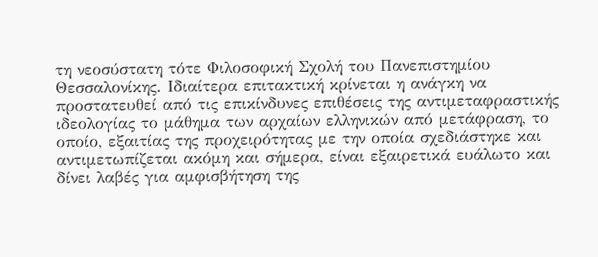τη νεοσύστατη τότε Φιλοσοφική Σχολή του Πανεπιστημίου Θεσσαλονίκης. Ιδιαίτερα επιτακτική κρίνεται η ανάγκη να προστατευθεί από τις επικίνδυνες επιθέσεις της αντιμεταφραστικής ιδεολογίας το μάθημα των αρχαίων ελληνικών από μετάφραση, το οποίο, εξαιτίας της προχειρότητας με την οποία σχεδιάστηκε και αντιμετωπίζεται ακόμη και σήμερα, είναι εξαιρετικά ευάλωτο και δίνει λαβές για αμφισβήτηση της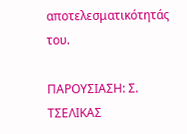αποτελεσματικότητάς του.

ΠΑΡOΥΣΙΑΣΗ: Σ. ΤΣΕΛΙΚΑΣ